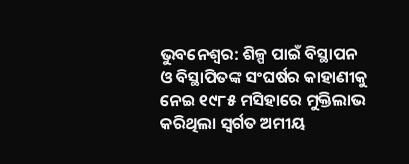ଭୁବନେଶ୍ବର: ଶିଳ୍ପ ପାଇଁ ବିସ୍ଥାପନ ଓ ବିସ୍ଥାପିତଙ୍କ ସଂଘର୍ଷର କାହାଣୀକୁ ନେଇ ୧୯୮୫ ମସିହାରେ ମୁକ୍ତିଲାଭ କରିଥିଲା ସ୍ବର୍ଗତ ଅମୀୟ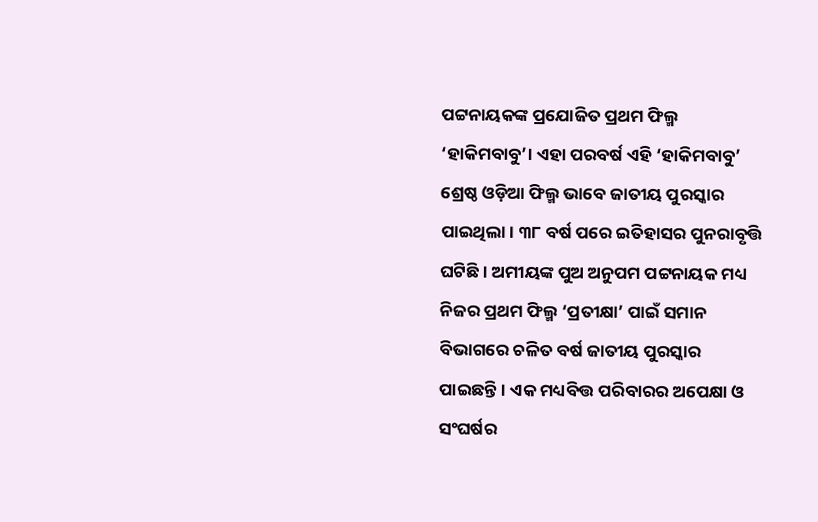ପଟ୍ଟନାୟକଙ୍କ ପ୍ରଯୋଜିତ ପ୍ରଥମ ଫିଲ୍ମ ‘ହାକିମବାବୁ’। ଏହା ପରବର୍ଷ ଏହି ‘ହାକିମବାବୁ’ ଶ୍ରେଷ୍ଠ ଓଡ଼ିଆ ଫିଲ୍ମ ଭାବେ ଜାତୀୟ ପୁରସ୍କାର ପାଇଥିଲା। ୩୮ ବର୍ଷ ପରେ ଇତିହାସର ପୁନରାବୃତ୍ତି ଘଟିଛି। ଅମୀୟଙ୍କ ପୁଅ ଅନୁପମ ପଟ୍ଟନାୟକ ମଧ୍ୟ ନିଜର ପ୍ରଥମ ଫିଲ୍ମ ‘ପ୍ରତୀକ୍ଷା’ ପାଇଁ ସମାନ ବିଭାଗରେ ଚଳିତ ବର୍ଷ ଜାତୀୟ ପୁରସ୍କାର ପାଇଛନ୍ତି। ଏକ ମଧ୍ୟବିତ୍ତ ପରିବାରର ଅପେକ୍ଷା ଓ ସଂଘର୍ଷର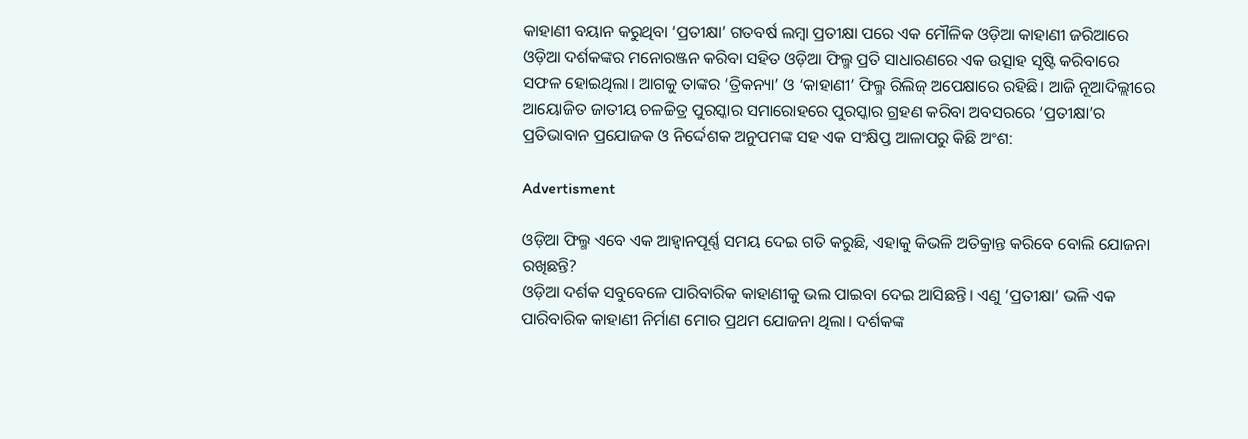କାହାଣୀ ବୟାନ କରୁଥିବା ‘ପ୍ରତୀକ୍ଷା’ ଗତବର୍ଷ ଲମ୍ବା ପ୍ରତୀକ୍ଷା ପରେ ଏକ ମୌଳିକ ଓଡ଼ିଆ କାହାଣୀ ଜରିଆରେ ଓଡ଼ିଆ ଦର୍ଶକଙ୍କର ମନୋରଞ୍ଜନ କରିବା ସହିତ ଓଡ଼ିଆ ଫିଲ୍ମ ପ୍ରତି ସାଧାରଣରେ ଏକ ଉତ୍ସାହ ସୃଷ୍ଟି କରିବାରେ ସଫଳ ହୋଇଥିଲା। ଆଗକୁ ତାଙ୍କର ‘ତ୍ରିକନ୍ୟା’ ଓ ‘କାହାଣୀ’ ଫିଲ୍ମ ରିଲିଜ୍‌ ଅପେକ୍ଷାରେ ରହିଛି। ଆଜି ନୂଆଦିଲ୍ଲୀ‌ରେ ଆୟୋଜିତ ଜାତୀୟ ଚଳଚ୍ଚିତ୍ର ପୁରସ୍କାର ସମାରୋହରେ ପୁରସ୍କାର ଗ୍ରହଣ କରିବା ଅବସରରେ ‘ପ୍ରତୀକ୍ଷା’ର ପ୍ରତିଭାବାନ ପ୍ରଯୋଜକ ଓ ନିର୍ଦ୍ଦେଶକ ଅନୁପମଙ୍କ ସହ ଏକ ସଂକ୍ଷିପ୍ତ ଆଳାପରୁ କିଛି ଅଂଶ:

Advertisment

ଓଡ଼ିଆ ଫିଲ୍ମ ଏବେ ଏକ ଆହ୍ବାନପୂର୍ଣ୍ଣ ସମୟ ଦେଇ ଗତି କରୁଛି, ଏହାକୁ କିଭଳି ଅତିକ୍ରାନ୍ତ କରିବେ ବୋଲି ଯୋଜନା ରଖିଛନ୍ତି?
ଓଡ଼ିଆ ଦର୍ଶକ ସବୁବେଳେ ପାରିବାରିକ କାହାଣୀକୁ ଭଲ ପାଇବା ଦେଇ ଆସିଛନ୍ତି। ଏଣୁ ‘ପ୍ରତୀକ୍ଷା’ ଭଳି ଏକ ପାରିବାରିକ କାହାଣୀ ନିର୍ମାଣ ମୋର ପ୍ରଥମ ଯୋଜନା ଥିଲା। ଦର୍ଶକଙ୍କ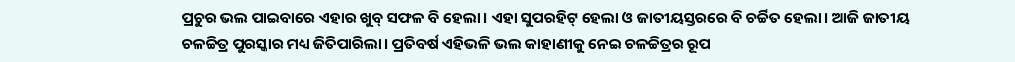ପ୍ରଚୁର ଭଲ ପାଇବାରେ ଏହାର ଖୁବ୍‌ ସଫଳ ବି ହେଲା। ଏହା ସୁପରହିଟ୍‌ ହେଲା ଓ ଜାତୀୟସ୍ତରରେ ବି ଚର୍ଚ୍ଚିତ ହେଲା। ଆଜି ଜାତୀୟ ଚଳଚ୍ଚିତ୍ର ପୁରସ୍କାର ମଧ୍ୟ ଜିତିପାରିଲା। ପ୍ରତିବର୍ଷ ଏହିଭଳି ଭଲ କାହାଣୀକୁ ନେଇ ଚଳଚ୍ଚିତ୍ରର ରୂପ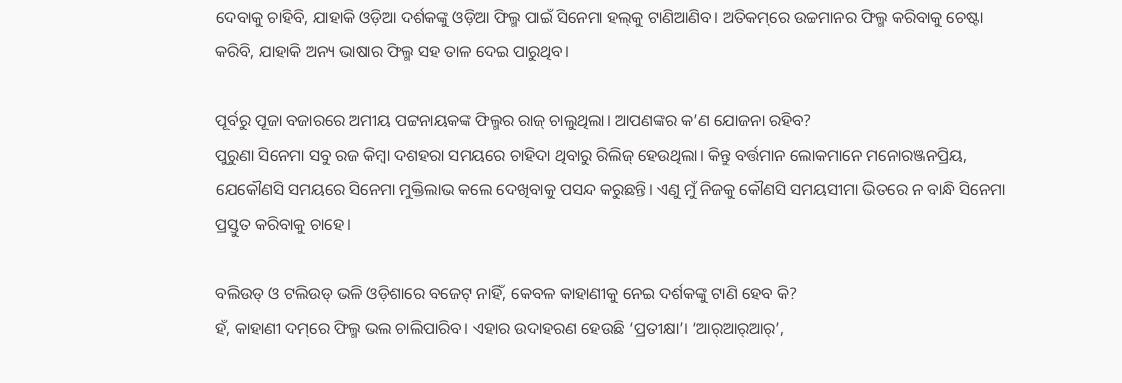ଦେବାକୁ ଚାହିବି, ଯାହାକି ଓଡ଼ିଆ ଦର୍ଶକଙ୍କୁ ଓଡ଼ିଆ ଫିଲ୍ମ ପାଇଁ ସିନେମା ହଲ୍‌କୁ ଟାଣିଆଣିବ। ଅତିକମ୍‌ରେ ଉଚ୍ଚମାନର ଫିଲ୍ମ କରିବାକୁ ଚେଷ୍ଟା କରିବି, ଯାହାକି ଅନ୍ୟ ଭାଷାର ଫିଲ୍ମ ସହ ତାଳ ଦେଇ ପାରୁଥିବ।

ପୂର୍ବରୁ ପୂଜା ବଜାରରେ ଅମୀୟ ପଟ୍ଟନାୟକଙ୍କ ଫିଲ୍ମର ରାଜ୍‌ ଚାଲୁଥିଲା। ଆପଣଙ୍କର କ’ଣ ଯୋଜନା ରହିବ?
ପୁରୁଣା ସିନେମା ସବୁ ରଜ କିମ୍ବା ଦଶହରା ସମୟରେ ଚାହିଦା ଥିବାରୁ ରିଲିଜ୍ ହେଉଥିଲା। କିନ୍ତୁ ବର୍ତ୍ତମାନ ଲୋକମାନେ ମନୋରଞ୍ଜନପ୍ରିୟ, ଯେକୌଣସି ସମୟରେ ସିନେମା ମୁକ୍ତିଲାଭ କଲେ ଦେଖିବାକୁ ପସନ୍ଦ କରୁଛନ୍ତି। ଏଣୁ ମୁଁ ନିଜକୁ କୌଣସି ସମୟସୀମା ଭିତରେ ନ ବାନ୍ଧି ସିନେମା ପ୍ରସ୍ତୁତ କରିବାକୁ ଚାହେ।

ବଲିଉଡ୍‌ ଓ ଟଲିଉଡ୍‌ ଭଳି ଓଡ଼ିଶାରେ ବଜେଟ୍‌ ନାହିଁ, କେବଳ କାହାଣୀକୁ ନେଇ ଦର୍ଶକଙ୍କୁ ଟାଣି ହେବ କି?
ହଁ, କାହାଣୀ ଦମ୍‌ରେ ଫିଲ୍ମ ଭଲ ଚାଲିପାରିବ। ଏହାର ଉଦାହରଣ ହେଉଛି ‘ପ୍ରତୀକ୍ଷା’। ‘ଆର୍‌ଆର୍‌ଆର୍‌’,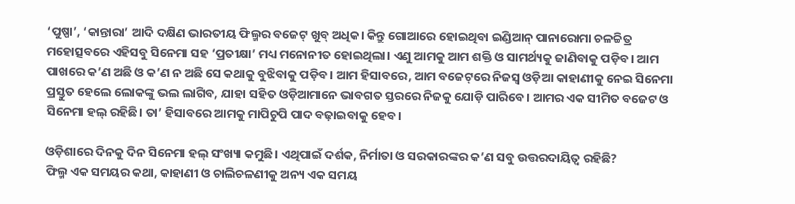‘ପୁଷ୍ପା’, ‘କାନ୍ତାରା’ ଆଦି ଦକ୍ଷିଣ ଭାରତୀୟ ଫିଲ୍ମର ବଜେଟ୍‌ ଖୁବ୍‌ ଅଧିକ। କିନ୍ତୁ ଗୋଆରେ ହୋଇଥିବା ଇଣ୍ଡିଆନ୍‌ ପାନାରୋମା ଚଳଚ୍ଚିତ୍ର ମହୋତ୍ସବରେ ଏହିସବୁ ସିନେମା ସହ ‘ପ୍ରତୀକ୍ଷା’ ମଧ୍ୟ ମନୋନୀତ ‌ହୋଇଥିଲା। ଏଣୁ ଆମକୁ ଆମ ଶକ୍ତି ଓ ସାମର୍ଥ୍ୟକୁ ଜାଣିବାକୁ ପଡ଼ିବ। ଆମ ପାଖରେ କ’ଣ ଅଛି ଓ କ’ଣ ନ ଅଛି ସେ କଥାକୁ ବୁଝିବାକୁ ପଡ଼ିବ। ଆମ ହିସାବରେ, ଆମ ବଜେଟ୍‌ରେ ନିଜସ୍ବ ଓଡ଼ିଆ କାହାଣୀକୁ ନେଇ ସିନେମା ପ୍ରସ୍ତୁତ ହେଲେ ଲୋକଙ୍କୁ ଭଲ ଲାଗିବ, ଯାହା ସହିତ ଓଡ଼ିଆମାନେ ଭାବଗତ ସ୍ତରରେ ନିଜକୁ ଯୋଡ଼ି ପାରିବେ। ଆମର ଏକ ସୀମିତ ବଜେଟ ଓ ସିନେମା ହଲ୍‌ ରହିଛି। ତା’ ହିସାବରେ ଆମକୁ ମାପିଚୁପି ପାଦ ବଢ଼ାଇବାକୁ ହେବ।

ଓଡ଼ିଶାରେ ଦିନକୁ ଦିନ ସିନେମା ହଲ୍‌ ସଂଖ୍ୟା କମୁଛି। ଏଥିପାଇଁ ଦର୍ଶକ, ନିର୍ମାତା ଓ ସରକାରଙ୍କର କ’ଣ ସବୁ ଉତ୍ତରଦାୟିତ୍ବ ରହିଛି?
ଫିଲ୍ମ ଏକ ସମୟର କଥା, କାହାଣୀ ଓ ଚାଲିଚଳଣୀକୁ ଅନ୍ୟ ଏକ ସମୟ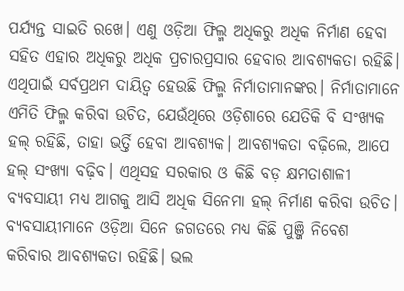ପର୍ଯ୍ୟନ୍ତ ସାଇତି ରଖେ। ଏଣୁ ଓଡ଼ିଆ ଫିଲ୍ମ ଅଧିକରୁ ଅଧିକ ନିର୍ମାଣ ହେବା ସହିତ ଏହାର ଅଧିକରୁ ଅଧିକ ପ୍ରଚାରପ୍ରସାର ହେବାର ଆବଶ୍ୟକତା ରହିଛି। ଏଥିପାଇଁ ସର୍ବପ୍ରଥମ ଦାୟିତ୍ବ ହେଉଛି ଫିଲ୍ମ ନିର୍ମାତାମାନଙ୍କର। ନିର୍ମାତାମା‌ନେ ଏମିତି ଫିଲ୍ମ କରିବା ଉଚିତ, ଯେଉଁଥିରେ ଓଡ଼ିଶାରେ ଯେତିକି ବି ସଂଖ୍ୟକ ହଲ୍‌ ରହିଛି, ତାହା ଭର୍ତ୍ତି ହେବା ଆବଶ୍ୟକ। ଆବଶ୍ୟକତା ବଢ଼ିଲେ, ଆପେ ହଲ୍‌ ସଂଖ୍ୟା ବଢ଼ିବ। ଏଥିସହ ସରକ‌ାର ଓ କିଛି ବଡ଼ କ୍ଷମତାଶାଳୀ ବ୍ୟବସାୟୀ ମଧ୍ୟ ଆଗକୁ ଆସି ଅଧିକ ସିନେମା ହଲ୍‌ ନିର୍ମାଣ କରିବା ଉଚିତ। ବ୍ୟବସାୟୀମାନେ ଓଡ଼ିଆ ସିନେ ଜଗତରେ ମଧ୍ୟ କିଛି ପୁଞ୍ଜି ନିବେଶ କରିବାର ଆବଶ୍ୟକତା ରହିଛି। ଭଲ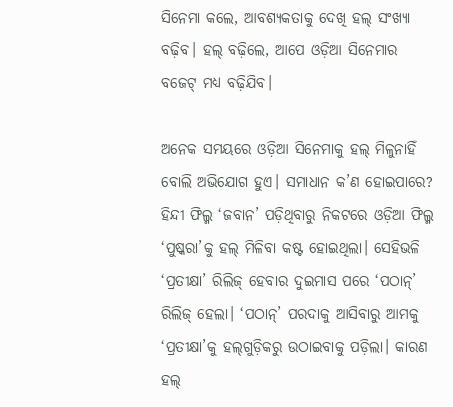ସିନେମା କଲେ, ଆବଶ୍ୟକତାକୁ ଦେଖି ହଲ୍‌ ସଂଖ୍ୟା ବଢ଼ିବ। ହଲ୍‌ ବଢ଼ିଲେ, ଆପେ ଓଡ଼ିଆ ସିନେମାର ବଜେଟ୍‌ ମଧ୍ୟ ବଢ଼ିଯିବ।

ଅନେକ ସମୟରେ ଓଡ଼ିଆ ସିନେମାକୁ ହଲ୍‌ ମିଳୁନାହିଁ ବୋଲି ଅଭି‌ଯୋଗ ହୁଏ। ସମାଧାନ କ’ଣ ହୋଇପାରେ?
ହିନ୍ଦୀ ଫିଲ୍ମ ‘ଜବାନ’ ପଡ଼ିଥିବାରୁ ନିକଟରେ ଓଡ଼ିଆ ଫିଲ୍ମ ‘ପୁଷ୍କରା’କୁ ‌ହଲ୍‌ ମିଳିବା କଷ୍ଟ ହୋଇଥିଲା। ସେହିଭଳି ‘ପ୍ରତୀକ୍ଷା’ ରିଲିଜ୍ ହେବାର ଦୁଇମାସ ପରେ ‘ପଠାନ୍‌’ ରିଲିଜ୍ ହେଲା। ‘ପଠାନ୍‌’ ପରଦାକୁ ଆସିବାରୁ ଆମକୁ ‘ପ୍ରତୀକ୍ଷା’କୁ ହଲ୍‌ଗୁଡ଼ିକରୁ ଉଠାଇବାକୁ ପଡ଼ିଲା। କାରଣ ହଲ୍‌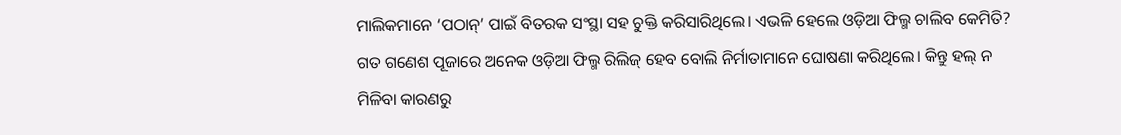ମାଲିକମାନେ ‘ପଠାନ୍‌’ ପାଇଁ ବିତରକ ସଂସ୍ଥା ସହ ଚୁକ୍ତି କରିସାରିଥିଲେ। ଏଭଳି ହେଲେ ଓଡ଼ିଆ ଫିଲ୍ମ ଚାଲିବ କେମିତି? ଗତ ଗଣେଶ ପୂଜାରେ ଅନେକ ଓଡ଼ିଆ ଫିଲ୍ମ ରିଲିଜ୍‌ ହେବ ବୋଲି ନିର୍ମାତାମାନେ ଘୋ‌ଷଣା କରିଥିଲେ। କିନ୍ତୁ ହଲ୍ ନ ମିଳିବା କାରଣରୁ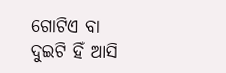ଗୋଟିଏ ବା ଦୁଇଟି ହିଁ ଆସି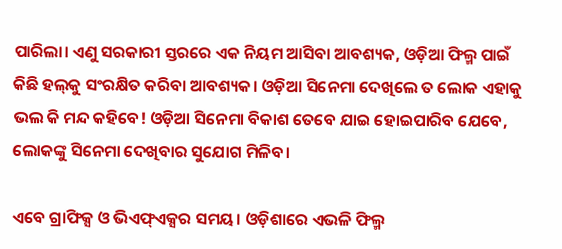ପାରିଲା। ଏଣୁ ସରକାରୀ ସ୍ତରରେ ଏକ ନିୟମ ଆସିବା ଆବଶ୍ୟକ, ଓଡ଼ିଆ ଫିଲ୍ମ ପାଇଁ କିଛି ହଲ୍‌କୁ ସଂରକ୍ଷିତ କରିବା ଆବଶ୍ୟକ। ଓଡ଼ିଆ ସିନେମା ଦେଖିଲେ ତ ଲୋକ ଏହାକୁ ଭଲ କି ମନ୍ଦ କହିବେ! ଓଡ଼ିଆ ସିନେମା ବିକାଶ ତେବେ ଯାଇ ହୋଇପାରିବ ଯେବେ, ଲୋକଙ୍କୁ ସିନେମା ଦେଖିବାର ସୁଯୋଗ ମିଳିବ।

ଏବେ ଗ୍ରାଫିକ୍ସ ଓ ଭିଏଫ୍‌ଏକ୍ସର ସମୟ। ଓଡ଼ିଶାରେ ଏଭଳି ଫିଲ୍ମ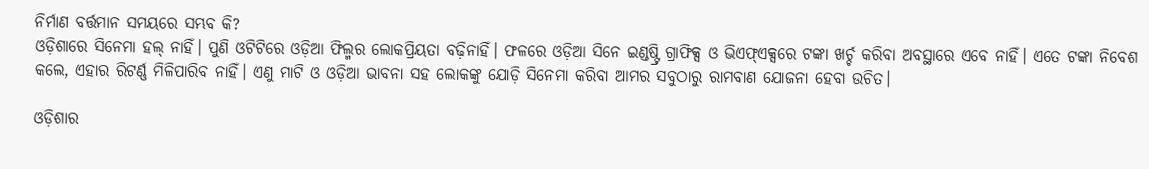ନିର୍ମାଣ ବର୍ତ୍ତମାନ ସମୟରେ ସମ୍ଭବ କି?
ଓଡ଼ିଶାରେ ସିନେମା ହଲ୍‌ ନାହିଁ। ପୁଣି ଓଟିଟିରେ ଓଡ଼ିଆ ଫିଲ୍ମର ଲୋକପ୍ରିୟତା ବଢ଼ିନାହିଁ। ଫଳରେ ଓଡ଼ିଆ ସିନେ ଇଣ୍ଡଷ୍ଟ୍ରି ଗ୍ରାଫିକ୍ସ ଓ ଭିଏଫ୍‌ଏକ୍ସରେ ଟଙ୍କା ଖର୍ଚ୍ଚ କରିବା ଅବସ୍ଥାରେ ଏବେ ନାହିଁ। ଏତେ ଟଙ୍କା ନିବେଶ କଲେ, ଏହାର ରିଟର୍ଣ୍ଣ ମିଳିପାରିବ ନାହିଁ। ଏଣୁ ମାଟି ଓ ଓଡ଼ିଆ ଭାବନା ସହ ଲୋକଙ୍କୁ ଯୋଡ଼ି ସିନେମା କରିବା ଆମର ସବୁଠାରୁ ରାମବାଣ ‌ଯୋଜନା ହେବା ଉଚିତ।

ଓଡ଼ିଶାର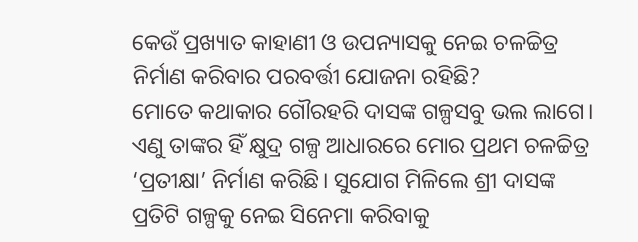କେଉଁ ପ୍ରଖ୍ୟାତ କାହାଣୀ ଓ ଉପନ୍ୟାସକୁ ନେଇ ଚଳଚ୍ଚିତ୍ର ନିର୍ମାଣ କରିବାର ପରବର୍ତ୍ତୀ ଯୋଜନା ରହିଛି?
ମୋତେ କଥାକାର ଗୌରହରି ଦାସଙ୍କ ଗଳ୍ପସବୁ ଭଲ ଲାଗେ। ଏଣୁ ତାଙ୍କର ହିଁ କ୍ଷୁଦ୍ର ଗଳ୍ପ ଆଧାରରେ ମୋର ପ୍ରଥମ ଚଳଚ୍ଚିତ୍ର ‘ପ୍ରତୀକ୍ଷା’ ନିର୍ମାଣ କରିଛି। ସୁଯୋଗ ମିଳିଲେ ‌ଶ୍ରୀ ଦାସଙ୍କ ପ୍ରତିଟି ଗଳ୍ପକୁ ନେଇ ସିନେମା କରିବାକୁ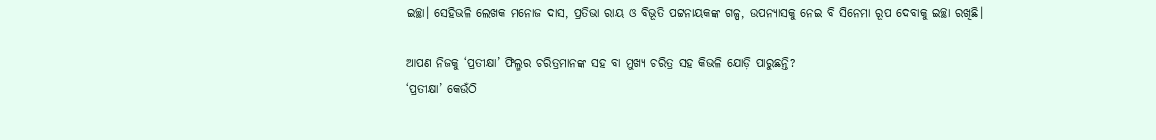ଇଚ୍ଛା। ସେହିଭଳି ଲେଖକ ମନୋଜ ଦାସ, ପ୍ରତିଭା ରାୟ ଓ ବିଭୂତି ପଟ୍ଟନାୟକଙ୍କ ଗଳ୍ପ, ଉପନ୍ୟାସକୁ ନେଇ ବି ସିନେମା ରୂପ ଦେବାକୁ ଇଚ୍ଛା ରଖିଛି।

ଆପଣ ନିଜକୁ ‘ପ୍ରତୀକ୍ଷା’ ଫିଲ୍ମର ଚରିତ୍ରମାନଙ୍କ ସହ ବା ମୁଖ୍ୟ ଚରିତ୍ର ସହ କିଭଳି ଯୋଡ଼ି ପାରୁଛନ୍ତି?
‘ପ୍ରତୀକ୍ଷା’ କେଉଁଠି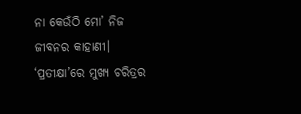ନା କେଉଁଠି ମୋ’ ନିଜ ଜୀବନର କାହାଣୀ। ‘ପ୍ରତୀକ୍ଷା’ରେ ମୁଖ୍ୟ ଚରିତ୍ରର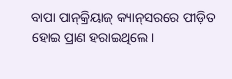ବାପା ପାନ୍‌କ୍ରିୟାଜ୍‌ କ୍ୟାନ୍‌ସରରେ ପୀଡ଼ିତ ହୋଇ ପ୍ରାଣ ହରାଇଥିଲେ।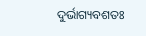ଦୁର୍ଭାଗ୍ୟବଶତଃ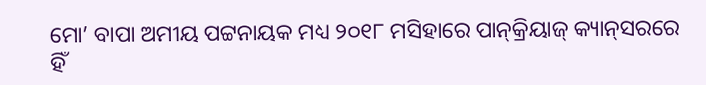ମୋ’ ବାପା ଅମୀୟ ପଟ୍ଟନାୟକ ମଧ୍ୟ ୨୦୧୮ ମସିହାରେ ପାନ୍‌କ୍ରିୟାଜ୍‌ କ୍ୟାନ୍‌ସରରେ ହିଁ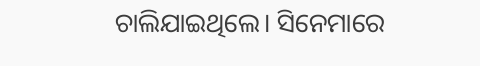ଚାଲିଯାଇଥିଲେ। ସିନେମାରେ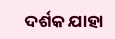ଦର୍ଶକ ଯାହା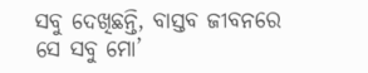ସବୁ ଦେଖିଛନ୍ତି, ବାସ୍ତବ ଜୀବନରେ ସେ ସବୁ ମୋ’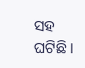ସହ ଘଟିଛି।